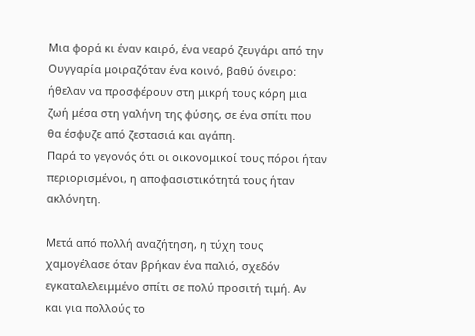Μια φορά κι έναν καιρό, ένα νεαρό ζευγάρι από την Ουγγαρία μοιραζόταν ένα κοινό, βαθύ όνειρο: ήθελαν να προσφέρουν στη μικρή τους κόρη μια ζωή μέσα στη γαλήνη της φύσης, σε ένα σπίτι που θα έσφυζε από ζεστασιά και αγάπη.
Παρά το γεγονός ότι οι οικονομικοί τους πόροι ήταν περιορισμένοι, η αποφασιστικότητά τους ήταν ακλόνητη.

Μετά από πολλή αναζήτηση, η τύχη τους χαμογέλασε όταν βρήκαν ένα παλιό, σχεδόν εγκαταλελειμμένο σπίτι σε πολύ προσιτή τιμή. Αν και για πολλούς το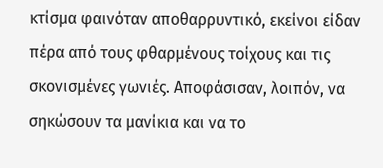κτίσμα φαινόταν αποθαρρυντικό, εκείνοι είδαν πέρα από τους φθαρμένους τοίχους και τις σκονισμένες γωνιές. Αποφάσισαν, λοιπόν, να σηκώσουν τα μανίκια και να το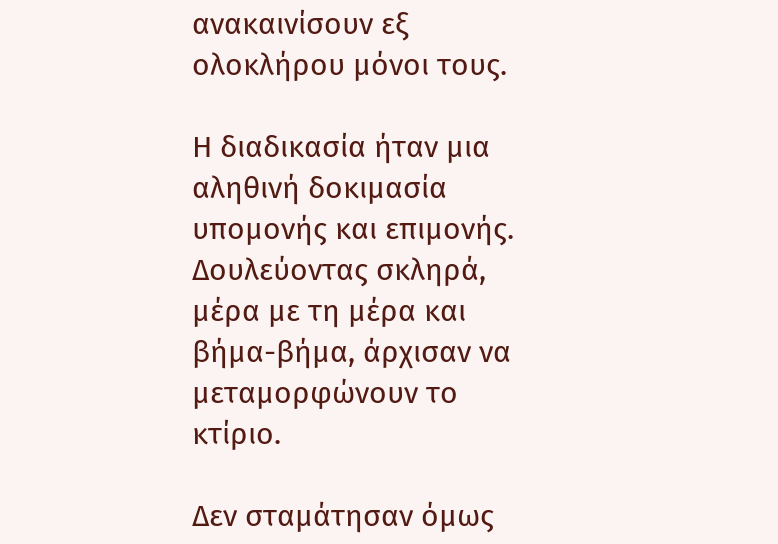ανακαινίσουν εξ ολοκλήρου μόνοι τους.

Η διαδικασία ήταν μια αληθινή δοκιμασία υπομονής και επιμονής. Δουλεύοντας σκληρά, μέρα με τη μέρα και βήμα-βήμα, άρχισαν να μεταμορφώνουν το κτίριο.

Δεν σταμάτησαν όμως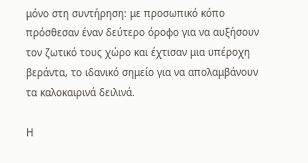μόνο στη συντήρηση: με προσωπικό κόπο πρόσθεσαν έναν δεύτερο όροφο για να αυξήσουν τον ζωτικό τους χώρο και έχτισαν μια υπέροχη βεράντα, το ιδανικό σημείο για να απολαμβάνουν τα καλοκαιρινά δειλινά.

Η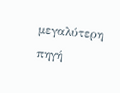μεγαλύτερη πηγή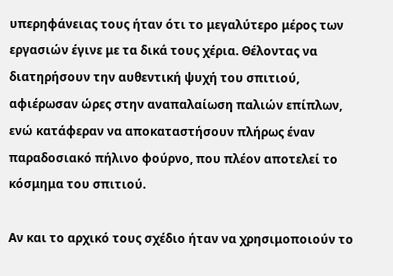υπερηφάνειας τους ήταν ότι το μεγαλύτερο μέρος των εργασιών έγινε με τα δικά τους χέρια. Θέλοντας να διατηρήσουν την αυθεντική ψυχή του σπιτιού, αφιέρωσαν ώρες στην αναπαλαίωση παλιών επίπλων, ενώ κατάφεραν να αποκαταστήσουν πλήρως έναν παραδοσιακό πήλινο φούρνο, που πλέον αποτελεί το κόσμημα του σπιτιού.

Αν και το αρχικό τους σχέδιο ήταν να χρησιμοποιούν το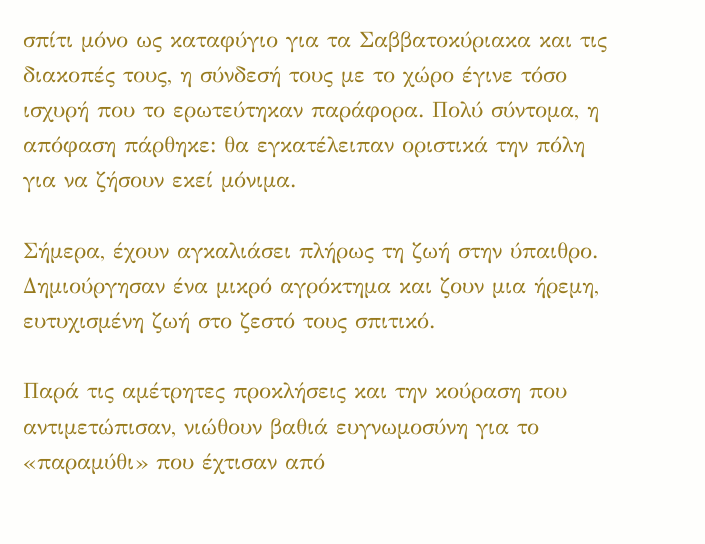σπίτι μόνο ως καταφύγιο για τα Σαββατοκύριακα και τις διακοπές τους, η σύνδεσή τους με το χώρο έγινε τόσο ισχυρή που το ερωτεύτηκαν παράφορα. Πολύ σύντομα, η απόφαση πάρθηκε: θα εγκατέλειπαν οριστικά την πόλη για να ζήσουν εκεί μόνιμα.

Σήμερα, έχουν αγκαλιάσει πλήρως τη ζωή στην ύπαιθρο. Δημιούργησαν ένα μικρό αγρόκτημα και ζουν μια ήρεμη, ευτυχισμένη ζωή στο ζεστό τους σπιτικό.

Παρά τις αμέτρητες προκλήσεις και την κούραση που αντιμετώπισαν, νιώθουν βαθιά ευγνωμοσύνη για το «παραμύθι» που έχτισαν από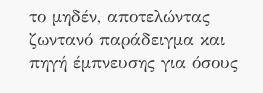το μηδέν, αποτελώντας ζωντανό παράδειγμα και πηγή έμπνευσης για όσους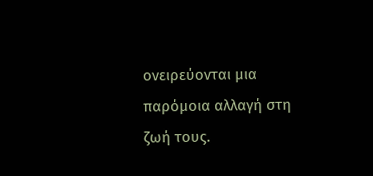ονειρεύονται μια παρόμοια αλλαγή στη ζωή τους.